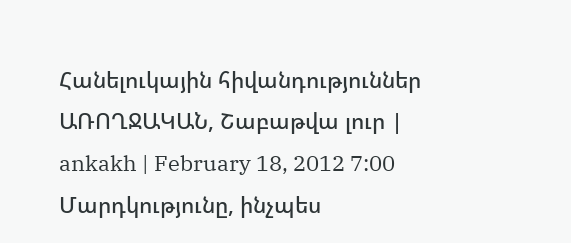Հանելուկային հիվանդություններ
ԱՌՈՂՋԱԿԱՆ, Շաբաթվա լուր | ankakh | February 18, 2012 7:00
Մարդկությունը, ինչպես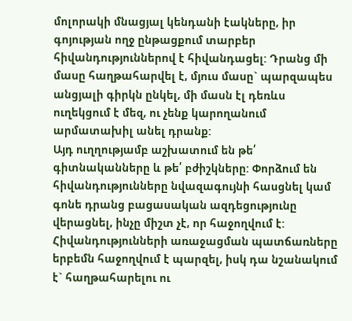մոլորակի մնացյալ կենդանի էակները, իր գոյության ողջ ընթացքում տարբեր հիվանդություններով է հիվանդացել: Դրանց մի մասը հաղթահարվել է, մյուս մասը` պարզապես անցյալի գիրկն ընկել, մի մասն էլ դեռևս ուղեկցում է մեզ, ու չենք կարողանում արմատախիլ անել դրանք:
Այդ ուղղությամբ աշխատում են թե՛ գիտնականները և թե՛ բժիշկները: Փորձում են հիվանդությունները նվազագույնի հասցնել կամ գոնե դրանց բացասական ազդեցությունը վերացնել, ինչը միշտ չէ, որ հաջողվում է:
Հիվանդությունների առաջացման պատճառները երբեմն հաջողվում է պարզել, իսկ դա նշանակում է` հաղթահարելու ու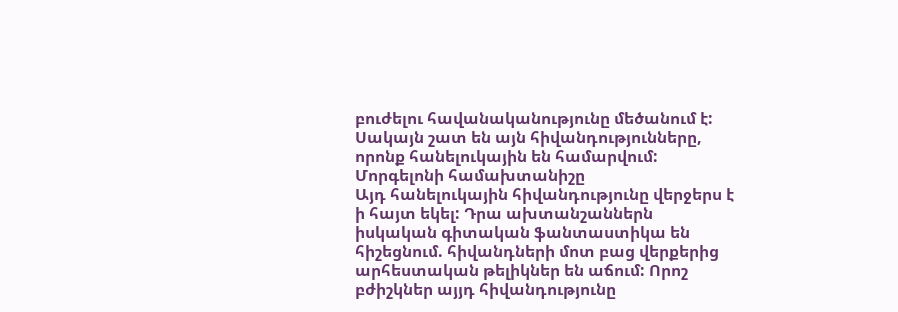բուժելու հավանականությունը մեծանում է: Սակայն շատ են այն հիվանդությունները, որոնք հանելուկային են համարվում:
Մորգելոնի համախտանիշը
Այդ հանելուկային հիվանդությունը վերջերս է ի հայտ եկել: Դրա ախտանշաններն իսկական գիտական ֆանտաստիկա են հիշեցնում. հիվանդների մոտ բաց վերքերից արհեստական թելիկներ են աճում: Որոշ բժիշկներ այյդ հիվանդությունը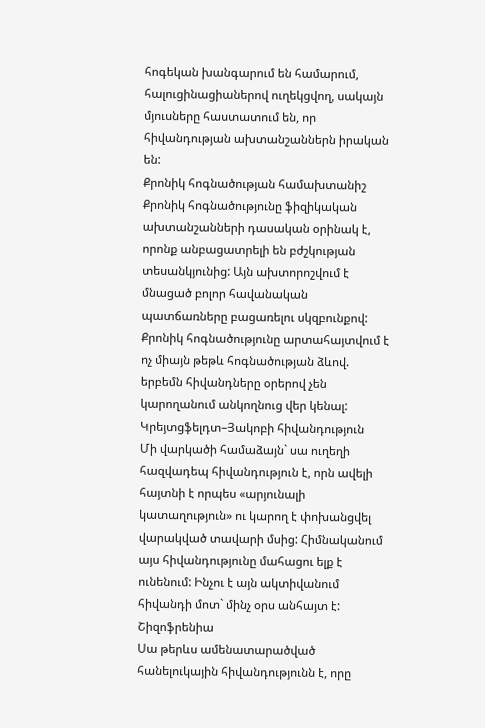հոգեկան խանգարում են համարում, հալուցինացիաներով ուղեկցվող, սակայն մյուսները հաստատում են, որ հիվանդության ախտանշաններն իրական են:
Քրոնիկ հոգնածության համախտանիշ
Քրոնիկ հոգնածությունը ֆիզիկական ախտանշանների դասական օրինակ է, որոնք անբացատրելի են բժշկության տեսանկյունից: Այն ախտորոշվում է մնացած բոլոր հավանական պատճառները բացառելու սկզբունքով: Քրոնիկ հոգնածությունը արտահայտվում է ոչ միայն թեթև հոգնածության ձևով. երբեմն հիվանդները օրերով չեն կարողանում անկողնուց վեր կենալ:
Կրեյտցֆելդտ–Յակոբի հիվանդություն
Մի վարկածի համաձայն` սա ուղեղի հազվադեպ հիվանդություն է, որն ավելի հայտնի է որպես «արյունալի կատաղություն» ու կարող է փոխանցվել վարակված տավարի մսից: Հիմնականում այս հիվանդությունը մահացու ելք է ունենում: Ինչու է այն ակտիվանում հիվանդի մոտ` մինչ օրս անհայտ է:
Շիզոֆրենիա
Սա թերևս ամենատարածված հանելուկային հիվանդությունն է, որը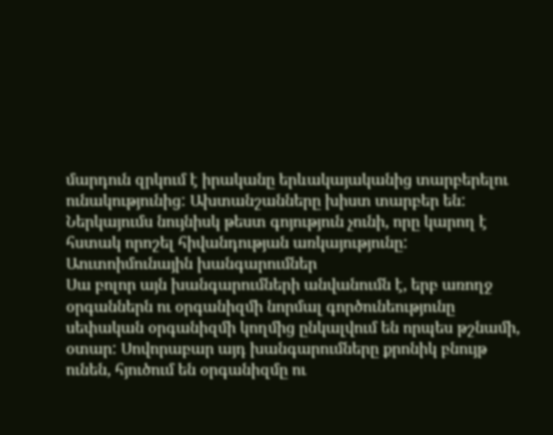մարդուն զրկում է իրականը երևակայականից տարբերելու ունակությունից: Ախտանշանները խիստ տարբեր են: Ներկայումս նույնիսկ թեստ գոյություն չունի, որը կարող է հստակ որոշել հիվանդության առկայությունը:
Աուտոիմունային խանգարումներ
Սա բոլոր այն խանգարումների անվանումն է, երբ առողջ օրգաններն ու օրգանիզմի նորմալ գործունեությունը սեփական օրգանիզմի կողմից ընկալվում են որպես թշնամի, օտար: Սովորաբար այդ խանգարումները քրոնիկ բնույթ ունեն, հյուծում են օրգանիզմը ու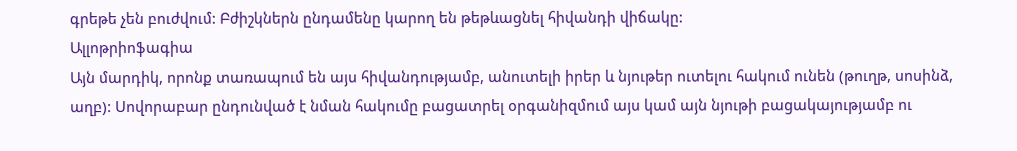գրեթե չեն բուժվում: Բժիշկներն ընդամենը կարող են թեթևացնել հիվանդի վիճակը:
Ալլոթրիոֆագիա
Այն մարդիկ, որոնք տառապում են այս հիվանդությամբ, անուտելի իրեր և նյութեր ուտելու հակում ունեն (թուղթ, սոսինձ, աղբ): Սովորաբար ընդունված է նման հակումը բացատրել օրգանիզմում այս կամ այն նյութի բացակայությամբ ու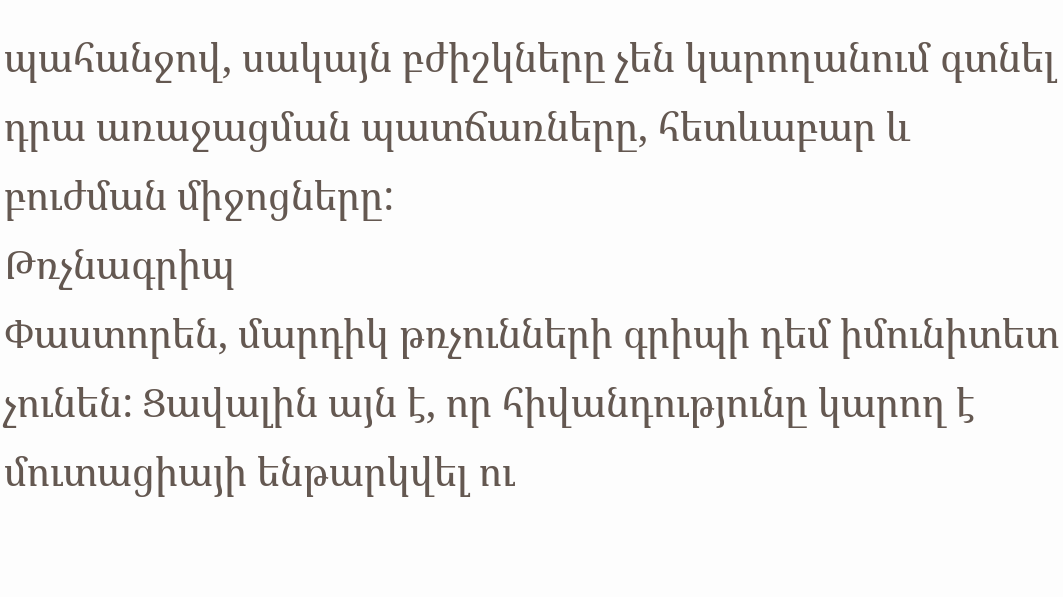պահանջով, սակայն բժիշկները չեն կարողանում գտնել դրա առաջացման պատճառները, հետևաբար և բուժման միջոցները:
Թռչնագրիպ
Փաստորեն, մարդիկ թռչունների գրիպի դեմ իմունիտետ չունեն: Ցավալին այն է, որ հիվանդությունը կարող է մուտացիայի ենթարկվել ու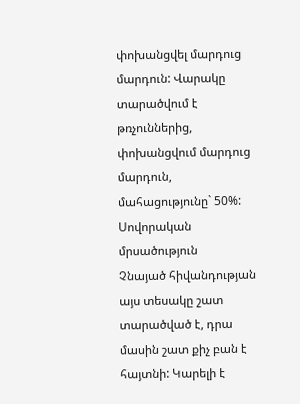փոխանցվել մարդուց մարդուն: Վարակը տարածվում է թռչուններից, փոխանցվում մարդուց մարդուն, մահացությունը` 50%:
Սովորական մրսածություն
Չնայած հիվանդության այս տեսակը շատ տարածված է, դրա մասին շատ քիչ բան է հայտնի: Կարելի է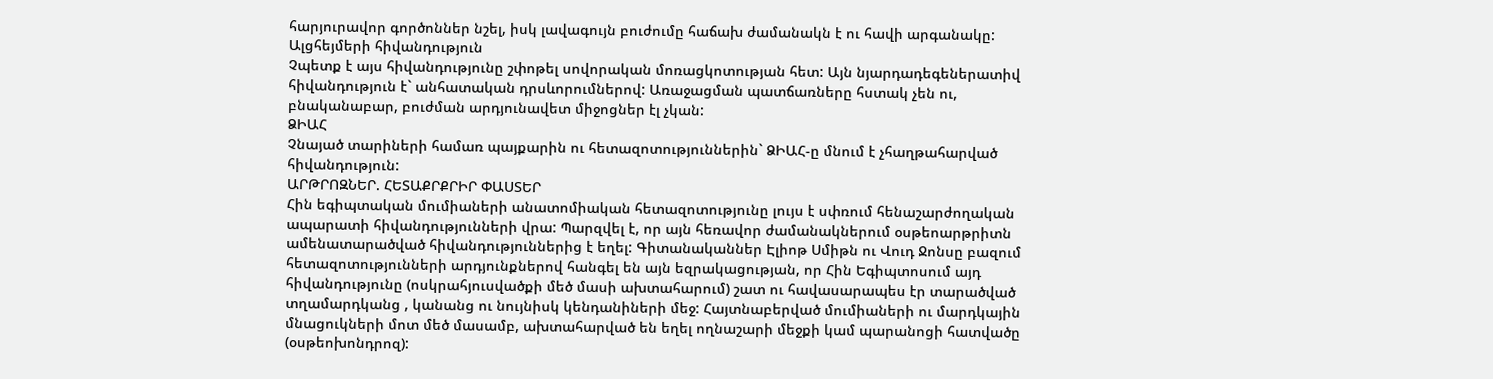հարյուրավոր գործոններ նշել, իսկ լավագույն բուժումը հաճախ ժամանակն է ու հավի արգանակը:
Ալցհեյմերի հիվանդություն
Չպետք է այս հիվանդությունը շփոթել սովորական մոռացկոտության հետ: Այն նյարդադեգեներատիվ հիվանդություն է` անհատական դրսևորումներով: Առաջացման պատճառները հստակ չեն ու, բնականաբար, բուժման արդյունավետ միջոցներ էլ չկան:
ՁԻԱՀ
Չնայած տարիների համառ պայքարին ու հետազոտություններին` ՁԻԱՀ-ը մնում է չհաղթահարված հիվանդություն:
ԱՐԹՐՈԶՆԵՐ. ՀԵՏԱՔՐՔՐԻՐ ՓԱՍՏԵՐ
Հին եգիպտական մումիաների անատոմիական հետազոտությունը լույս է սփռում հենաշարժողական ապարատի հիվանդությունների վրա: Պարզվել է, որ այն հեռավոր ժամանակներում օսթեոարթրիտն ամենատարածված հիվանդություններից է եղել: Գիտանականներ Էլիոթ Սմիթն ու Վուդ Ջոնսը բազում հետազոտությունների արդյունքներով հանգել են այն եզրակացության, որ Հին Եգիպտոսում այդ հիվանդությունը (ոսկրահյուսվածքի մեծ մասի ախտահարում) շատ ու հավասարապես էր տարածված տղամարդկանց , կանանց ու նույնիսկ կենդանիների մեջ: Հայտնաբերված մումիաների ու մարդկային մնացուկների մոտ մեծ մասամբ, ախտահարված են եղել ողնաշարի մեջքի կամ պարանոցի հատվածը (օսթեոխոնդրոզ):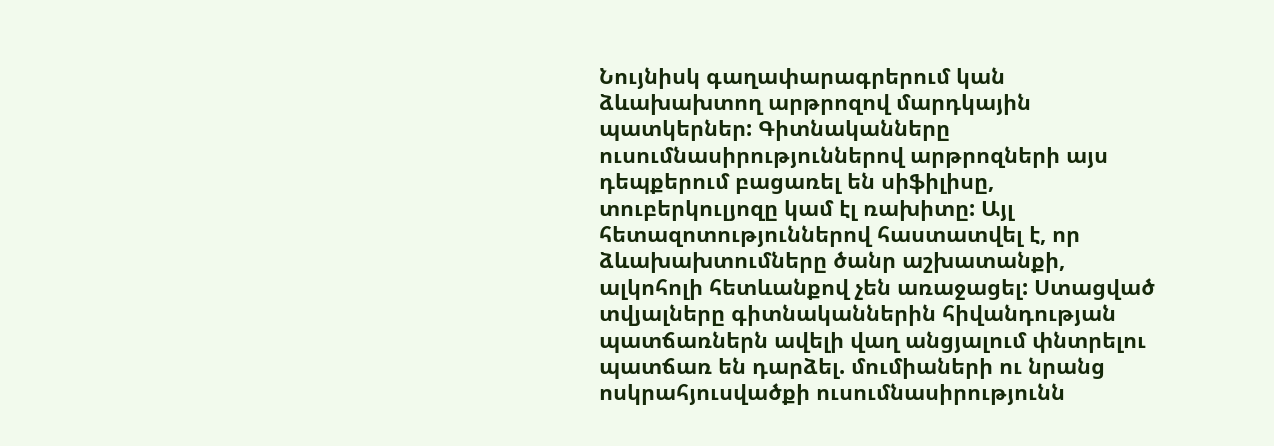Նույնիսկ գաղափարագրերում կան ձևախախտող արթրոզով մարդկային պատկերներ: Գիտնականները ուսումնասիրություններով արթրոզների այս դեպքերում բացառել են սիֆիլիսը, տուբերկուլյոզը կամ էլ ռախիտը: Այլ հետազոտություններով հաստատվել է, որ ձևախախտումները ծանր աշխատանքի, ալկոհոլի հետևանքով չեն առաջացել: Ստացված տվյալները գիտնականներին հիվանդության պատճառներն ավելի վաղ անցյալում փնտրելու պատճառ են դարձել. մումիաների ու նրանց ոսկրահյուսվածքի ուսումնասիրությունն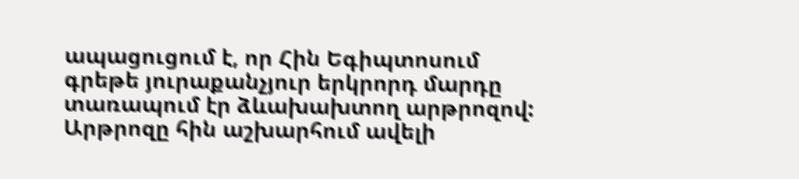ապացուցում է, որ Հին Եգիպտոսում գրեթե յուրաքանչյուր երկրորդ մարդը տառապում էր ձևախախտող արթրոզով: Արթրոզը հին աշխարհում ավելի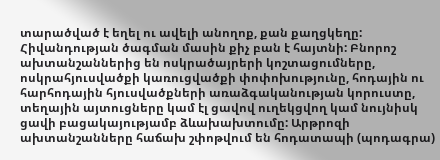տարածված է եղել ու ավելի անողոք, քան քաղցկեղը:
Հիվանդության ծագման մասին քիչ բան է հայտնի: Բնորոշ ախտանշաններից են ոսկրածայրերի կոշտացումները, ոսկրահյուսվածքի կառուցվածքի փոփոխությունը, հոդային ու հարհոդային հյուսվածքների առաձգականության կորուստը, տեղային այտուցները կամ էլ ցավով ուղեկցվող կամ նույնիսկ ցավի բացակայությամբ ձևախախտումը: Արթրոզի ախտանշանները հաճախ շփոթվում են հոդատապի (պոդագրա)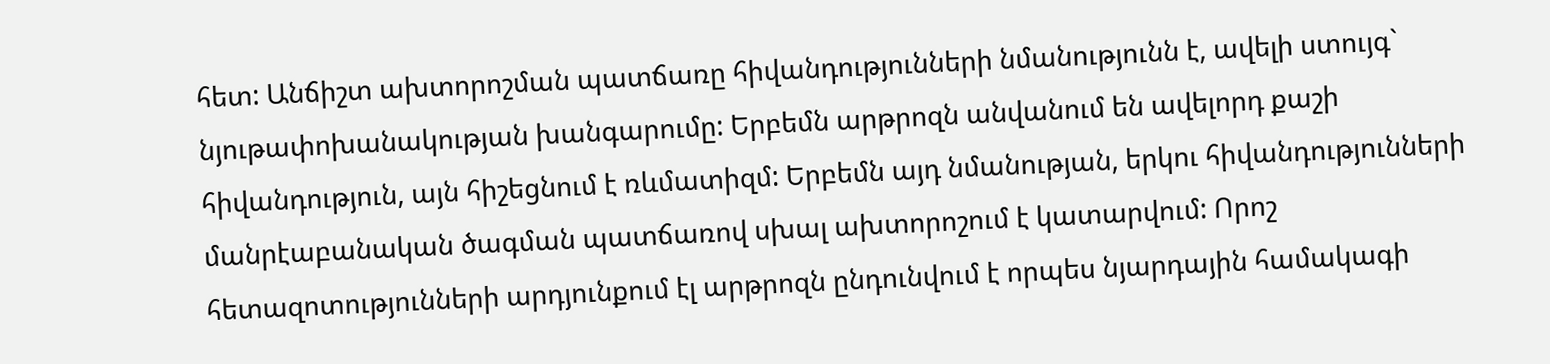հետ: Անճիշտ ախտորոշման պատճառը հիվանդությունների նմանությունն է, ավելի ստույգ` նյութափոխանակության խանգարումը: Երբեմն արթրոզն անվանում են ավելորդ քաշի հիվանդություն, այն հիշեցնում է ռևմատիզմ: Երբեմն այդ նմանության, երկու հիվանդությունների մանրէաբանական ծագման պատճառով սխալ ախտորոշում է կատարվում: Որոշ հետազոտությունների արդյունքում էլ արթրոզն ընդունվում է որպես նյարդային համակագի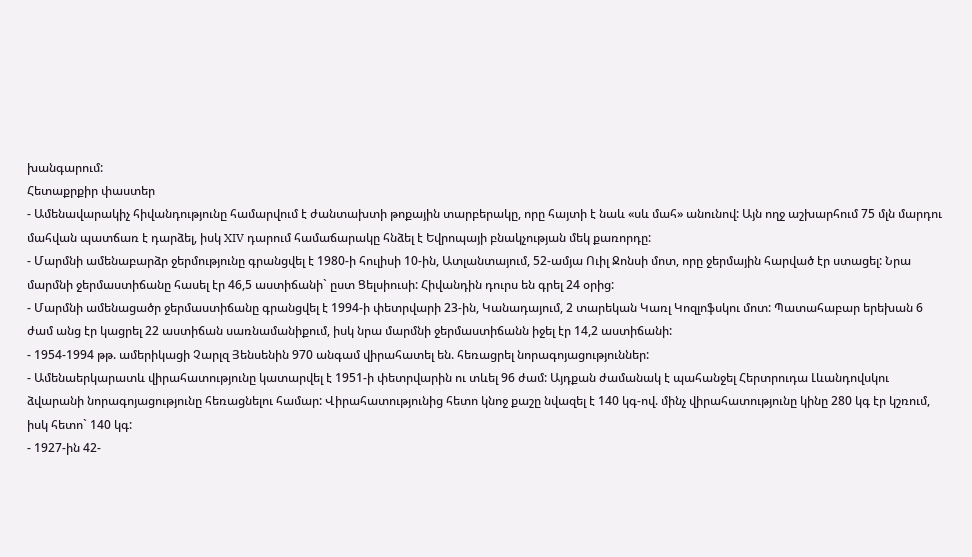խանգարում:
Հետաքրքիր փաստեր
- Ամենավարակիչ հիվանդությունը համարվում է ժանտախտի թոքային տարբերակը, որը հայտի է նաև «սև մահ» անունով: Այն ողջ աշխարհում 75 մլն մարդու մահվան պատճառ է դարձել, իսկ XIV դարում համաճարակը հնձել է Եվրոպայի բնակչության մեկ քառորդը:
- Մարմնի ամենաբարձր ջերմությունը գրանցվել է 1980-ի հուլիսի 10-ին, Ատլանտայում, 52-ամյա Ուիլ Ջոնսի մոտ, որը ջերմային հարված էր ստացել: Նրա մարմնի ջերմաստիճանը հասել էր 46,5 աստիճանի` ըստ Ցելսիուսի: Հիվանդին դուրս են գրել 24 օրից:
- Մարմնի ամենացածր ջերմաստիճանը գրանցվել է 1994-ի փետրվարի 23-ին, Կանադայում, 2 տարեկան Կառլ Կոզլոֆսկու մոտ: Պատահաբար երեխան 6 ժամ անց էր կացրել 22 աստիճան սառնամանիքում, իսկ նրա մարմնի ջերմաստիճանն իջել էր 14,2 աստիճանի:
- 1954-1994 թթ. ամերիկացի Չարլզ Յենսենին 970 անգամ վիրահատել են. հեռացրել նորագոյացություններ:
- Ամենաերկարատև վիրահատությունը կատարվել է 1951-ի փետրվարին ու տևել 96 ժամ: Այդքան ժամանակ է պահանջել Հերտրուդա Լևանդովսկու ձվարանի նորագոյացությունը հեռացնելու համար: Վիրահատությունից հետո կնոջ քաշը նվազել է 140 կգ-ով. մինչ վիրահատությունը կինը 280 կգ էր կշռում, իսկ հետո` 140 կգ:
- 1927-ին 42-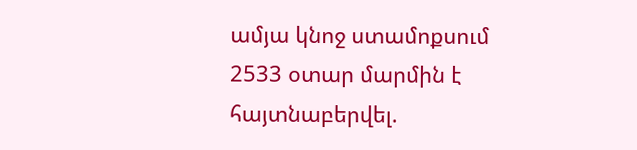ամյա կնոջ ստամոքսում 2533 օտար մարմին է հայտնաբերվել.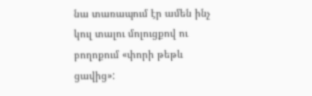նա տառապում էր ամեն ինչ կուլ տալու մոլուցքով ու բողոքում «փորի թեթև ցավից»: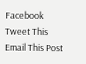Facebook
Tweet This
Email This Post